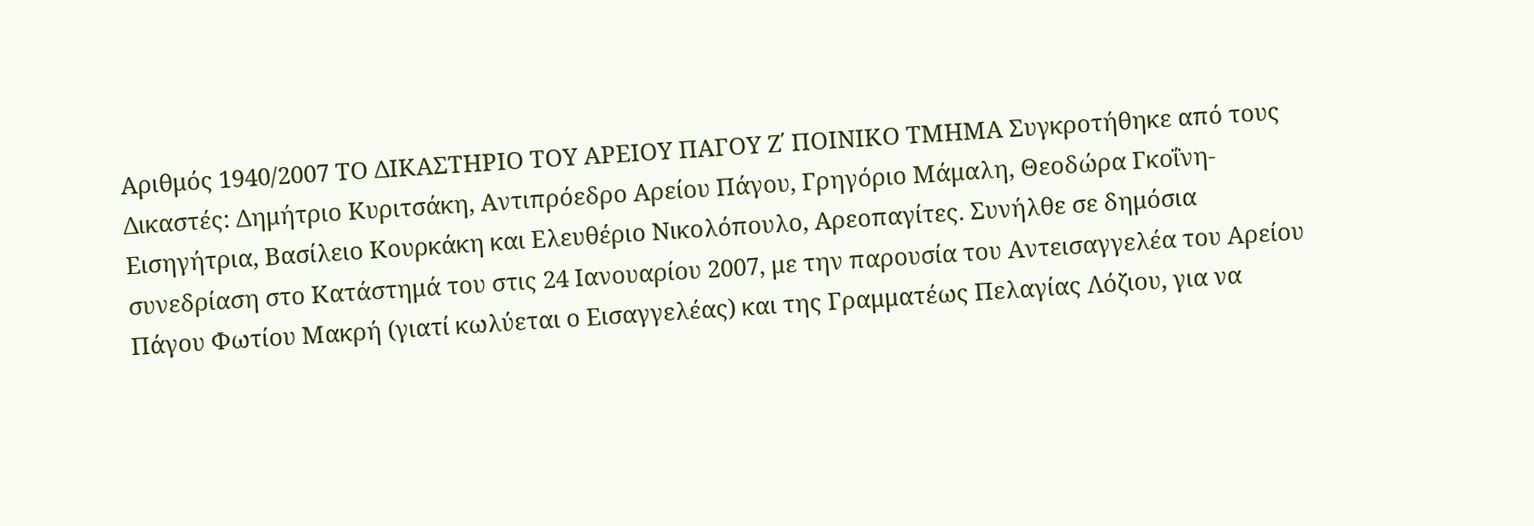Αριθμός 1940/2007 ΤΟ ΔΙΚΑΣΤΗΡΙΟ ΤΟΥ ΑΡΕΙΟΥ ΠΑΓΟΥ Ζ΄ ΠΟΙΝΙΚΟ ΤΜΗΜΑ Συγκροτήθηκε από τους Δικαστές: Δημήτριο Κυριτσάκη, Αντιπρόεδρο Αρείου Πάγου, Γρηγόριο Μάμαλη, Θεοδώρα Γκοΐνη-Εισηγήτρια, Βασίλειο Κουρκάκη και Ελευθέριο Νικολόπουλο, Αρεοπαγίτες. Συνήλθε σε δημόσια συνεδρίαση στο Κατάστημά του στις 24 Ιανουαρίου 2007, με την παρουσία του Αντεισαγγελέα του Αρείου Πάγου Φωτίου Μακρή (γιατί κωλύεται ο Εισαγγελέας) και της Γραμματέως Πελαγίας Λόζιου, για να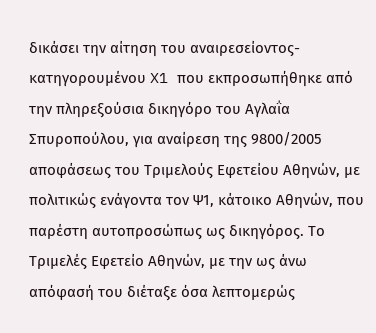δικάσει την αίτηση του αναιρεσείοντος-κατηγορουμένου X1 που εκπροσωπήθηκε από την πληρεξούσια δικηγόρο του Αγλαΐα Σπυροπούλου, για αναίρεση της 9800/2005 αποφάσεως του Τριμελούς Εφετείου Αθηνών, με πολιτικώς ενάγοντα τον Ψ1, κάτοικο Αθηνών, που παρέστη αυτοπροσώπως ως δικηγόρος. Το Τριμελές Εφετείο Αθηνών, με την ως άνω απόφασή του διέταξε όσα λεπτομερώς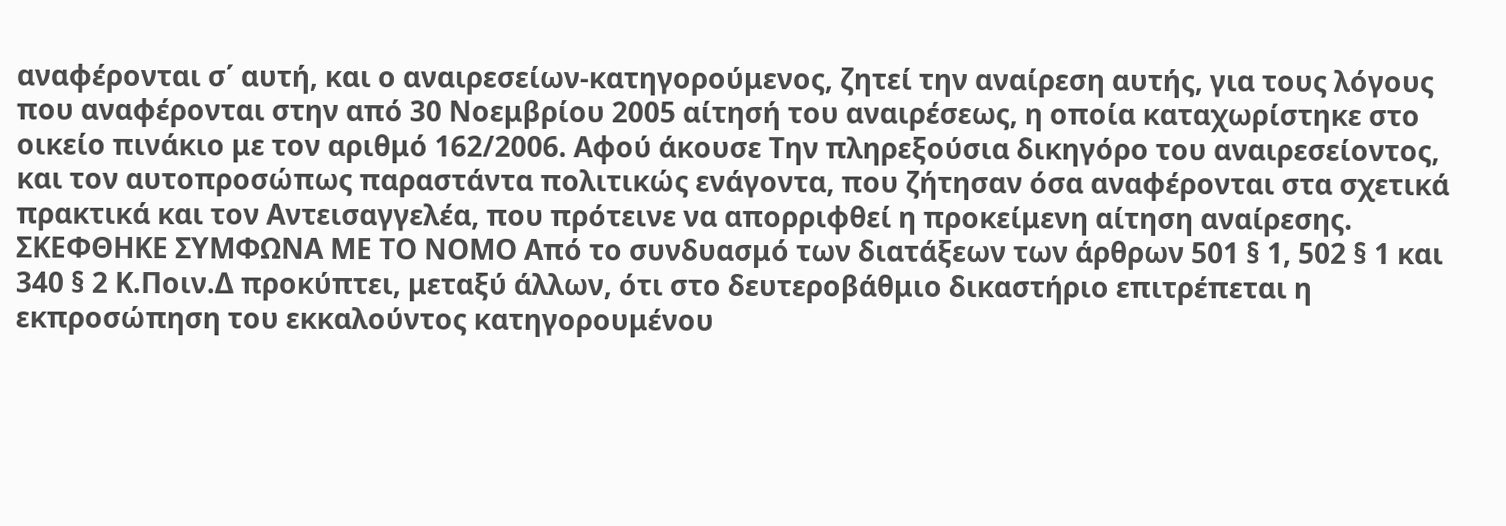αναφέρονται σ΄ αυτή, και ο αναιρεσείων-κατηγορούμενος, ζητεί την αναίρεση αυτής, για τους λόγους που αναφέρονται στην από 30 Νοεμβρίου 2005 αίτησή του αναιρέσεως, η οποία καταχωρίστηκε στο οικείο πινάκιο με τον αριθμό 162/2006. Αφού άκουσε Την πληρεξούσια δικηγόρο του αναιρεσείοντος, και τον αυτοπροσώπως παραστάντα πολιτικώς ενάγοντα, που ζήτησαν όσα αναφέρονται στα σχετικά πρακτικά και τον Αντεισαγγελέα, που πρότεινε να απορριφθεί η προκείμενη αίτηση αναίρεσης. ΣΚΕΦΘΗΚΕ ΣΥΜΦΩΝΑ ΜΕ ΤΟ ΝΟΜΟ Από το συνδυασμό των διατάξεων των άρθρων 501 § 1, 502 § 1 και 340 § 2 Κ.Ποιν.Δ προκύπτει, μεταξύ άλλων, ότι στο δευτεροβάθμιο δικαστήριο επιτρέπεται η εκπροσώπηση του εκκαλούντος κατηγορουμένου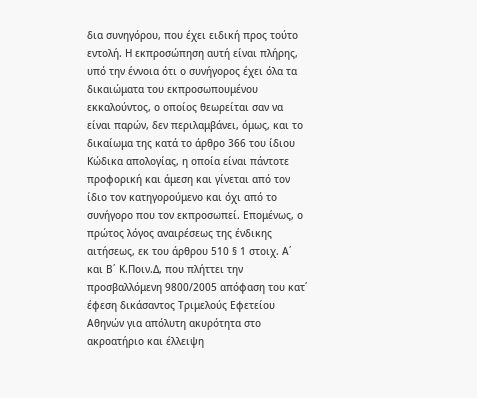δια συνηγόρου, που έχει ειδική προς τούτο εντολή. Η εκπροσώπηση αυτή είναι πλήρης, υπό την έννοια ότι ο συνήγορος έχει όλα τα δικαιώματα του εκπροσωπουμένου εκκαλούντος, ο οποίος θεωρείται σαν να είναι παρών, δεν περιλαμβάνει, όμως, και το δικαίωμα της κατά το άρθρο 366 του ίδιου Κώδικα απολογίας, η οποία είναι πάντοτε προφορική και άμεση και γίνεται από τον ίδιο τον κατηγορούμενο και όχι από το συνήγορο που τον εκπροσωπεί. Επομένως, ο πρώτος λόγος αναιρέσεως της ένδικης αιτήσεως, εκ του άρθρου 510 § 1 στοιχ. Α΄ και Β΄ Κ.Ποιν.Δ, που πλήττει την προσβαλλόμενη 9800/2005 απόφαση του κατ΄ έφεση δικάσαντος Τριμελούς Εφετείου Αθηνών για απόλυτη ακυρότητα στο ακροατήριο και έλλειψη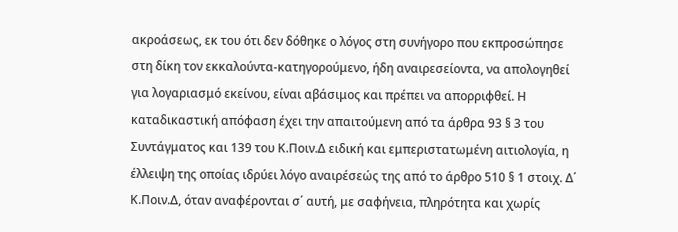ακροάσεως, εκ του ότι δεν δόθηκε ο λόγος στη συνήγορο που εκπροσώπησε στη δίκη τον εκκαλούντα-κατηγορούμενο, ήδη αναιρεσείοντα, να απολογηθεί για λογαριασμό εκείνου, είναι αβάσιμος και πρέπει να απορριφθεί. Η καταδικαστική απόφαση έχει την απαιτούμενη από τα άρθρα 93 § 3 του Συντάγματος και 139 του Κ.Ποιν.Δ ειδική και εμπεριστατωμένη αιτιολογία, η έλλειψη της οποίας ιδρύει λόγο αναιρέσεώς της από το άρθρο 510 § 1 στοιχ. Δ΄ Κ.Ποιν.Δ, όταν αναφέρονται σ΄ αυτή, με σαφήνεια, πληρότητα και χωρίς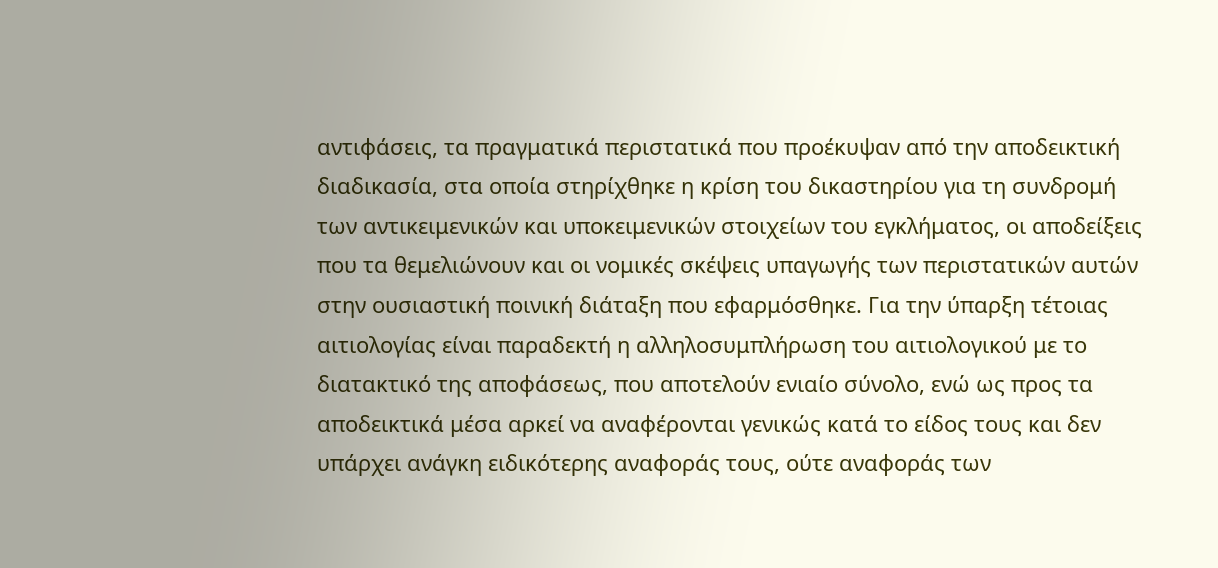αντιφάσεις, τα πραγματικά περιστατικά που προέκυψαν από την αποδεικτική διαδικασία, στα οποία στηρίχθηκε η κρίση του δικαστηρίου για τη συνδρομή των αντικειμενικών και υποκειμενικών στοιχείων του εγκλήματος, οι αποδείξεις που τα θεμελιώνουν και οι νομικές σκέψεις υπαγωγής των περιστατικών αυτών στην ουσιαστική ποινική διάταξη που εφαρμόσθηκε. Για την ύπαρξη τέτοιας αιτιολογίας είναι παραδεκτή η αλληλοσυμπλήρωση του αιτιολογικού με το διατακτικό της αποφάσεως, που αποτελούν ενιαίο σύνολο, ενώ ως προς τα αποδεικτικά μέσα αρκεί να αναφέρονται γενικώς κατά το είδος τους και δεν υπάρχει ανάγκη ειδικότερης αναφοράς τους, ούτε αναφοράς των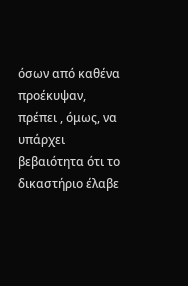όσων από καθένα προέκυψαν, πρέπει , όμως, να υπάρχει βεβαιότητα ότι το δικαστήριο έλαβε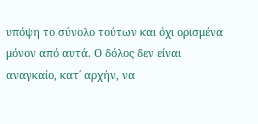υπόψη το σύνολο τούτων και όχι ορισμένα μόνον από αυτά. Ο δόλος δεν είναι αναγκαίο, κατ΄ αρχήν, να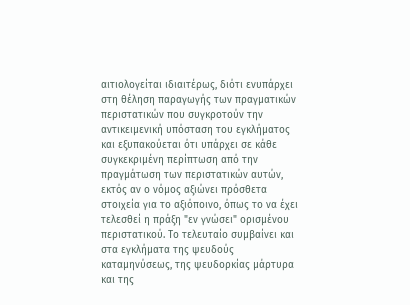αιτιολογείται ιδιαιτέρως, διότι ενυπάρχει στη θέληση παραγωγής των πραγματικών περιστατικών που συγκροτούν την αντικειμενική υπόσταση του εγκλήματος και εξυπακούεται ότι υπάρχει σε κάθε συγκεκριμένη περίπτωση από την πραγμάτωση των περιστατικών αυτών, εκτός αν ο νόμος αξιώνει πρόσθετα στοιχεία για το αξιόποινο, όπως το να έχει τελεσθεί η πράξη "εν γνώσει" ορισμένου περιστατικού. Το τελευταίο συμβαίνει και στα εγκλήματα της ψευδούς καταμηνύσεως, της ψευδορκίας μάρτυρα και της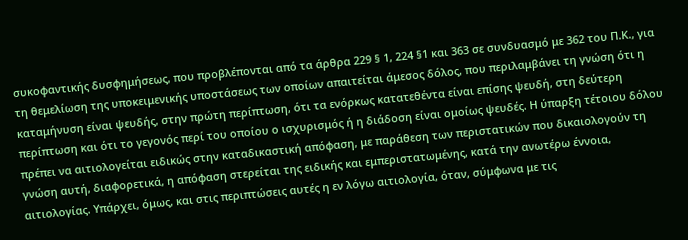συκοφαντικής δυσφημήσεως, που προβλέπονται από τα άρθρα 229 § 1, 224 §1 και 363 σε συνδυασμό με 362 του Π.Κ., για τη θεμελίωση της υποκειμενικής υποστάσεως των οποίων απαιτείται άμεσος δόλος, που περιλαμβάνει τη γνώση ότι η καταμήνυση είναι ψευδής, στην πρώτη περίπτωση, ότι τα ενόρκως κατατεθέντα είναι επίσης ψευδή, στη δεύτερη περίπτωση και ότι το γεγονός περί του οποίου ο ισχυρισμός ή η διάδοση είναι ομοίως ψευδές. Η ύπαρξη τέτοιου δόλου πρέπει να αιτιολογείται ειδικώς στην καταδικαστική απόφαση, με παράθεση των περιστατικών που δικαιολογούν τη γνώση αυτή, διαφορετικά, η απόφαση στερείται της ειδικής και εμπεριστατωμένης, κατά την ανωτέρω έννοια, αιτιολογίας. Υπάρχει, όμως, και στις περιπτώσεις αυτές η εν λόγω αιτιολογία, όταν, σύμφωνα με τις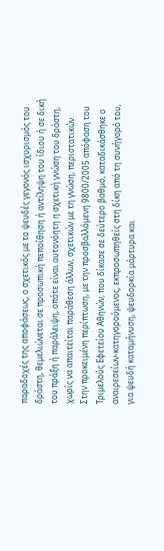παραδοχές της αποφάσεως, ο σχετικός με το ψευδές γεγονός ισχυρισμός του δράστη, θεμελιώνεται σε προσωπική πεποίθηση ή αντίληψη του ίδιου ή σε δική του πράξη ή παράλειψη, οπότε είναι αυτονόητη η σχετική γνώση του δράστη, χωρίς να απαιτείται παράθεση άλλων, σχετικών με τη γνώση, περιστατικών. Στην προκειμένη περίπτωση, με την προσβαλλόμενη 9800/2005 απόφαση του Τριμελούς Εφετείου Αθηνών, που δίκασε σε δεύτερο βαθμό, καταδικάσθηκε ο αναιρεσείων-κατηγορούμενος, εκπροσωπηθείς στη δίκη από τη συνήγορό του, για ψευδή καταμήνυση, ψευδορκία μάρτυρα και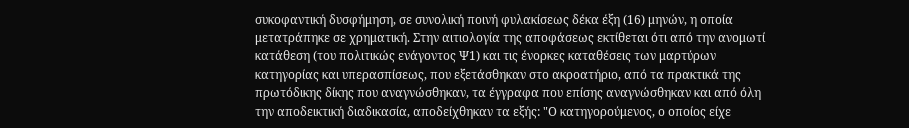συκοφαντική δυσφήμηση, σε συνολική ποινή φυλακίσεως δέκα έξη (16) μηνών, η οποία μετατράπηκε σε χρηματική. Στην αιτιολογία της αποφάσεως εκτίθεται ότι από την ανομωτί κατάθεση (του πολιτικώς ενάγοντος Ψ1) και τις ένορκες καταθέσεις των μαρτύρων κατηγορίας και υπερασπίσεως, που εξετάσθηκαν στο ακροατήριο, από τα πρακτικά της πρωτόδικης δίκης που αναγνώσθηκαν, τα έγγραφα που επίσης αναγνώσθηκαν και από όλη την αποδεικτική διαδικασία, αποδείχθηκαν τα εξής: "Ο κατηγορούμενος, ο οποίος είχε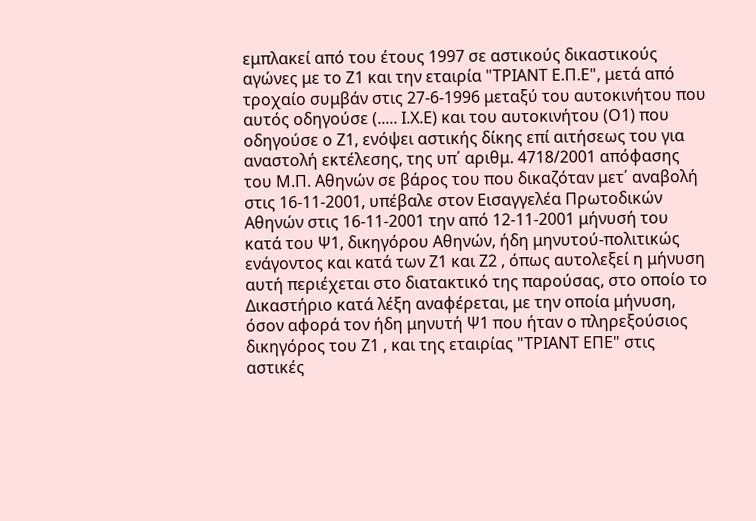εμπλακεί από του έτους 1997 σε αστικούς δικαστικούς αγώνες με το Ζ1 και την εταιρία "ΤΡΙΑΝΤ Ε.Π.Ε", μετά από τροχαίο συμβάν στις 27-6-1996 μεταξύ του αυτοκινήτου που αυτός οδηγούσε (..... Ι.Χ.Ε) και του αυτοκινήτου (Ο1) που οδηγούσε ο Ζ1, ενόψει αστικής δίκης επί αιτήσεως του για αναστολή εκτέλεσης, της υπ΄ αριθμ. 4718/2001 απόφασης του Μ.Π. Αθηνών σε βάρος του που δικαζόταν μετ΄ αναβολή στις 16-11-2001, υπέβαλε στον Εισαγγελέα Πρωτοδικών Αθηνών στις 16-11-2001 την από 12-11-2001 μήνυσή του κατά του Ψ1, δικηγόρου Αθηνών, ήδη μηνυτού-πολιτικώς ενάγοντος και κατά των Ζ1 και Ζ2 , όπως αυτολεξεί η μήνυση αυτή περιέχεται στο διατακτικό της παρούσας, στο οποίο το Δικαστήριο κατά λέξη αναφέρεται, με την οποία μήνυση, όσον αφορά τον ήδη μηνυτή Ψ1 που ήταν ο πληρεξούσιος δικηγόρος του Ζ1 , και της εταιρίας "ΤΡΙΑΝΤ ΕΠΕ" στις αστικές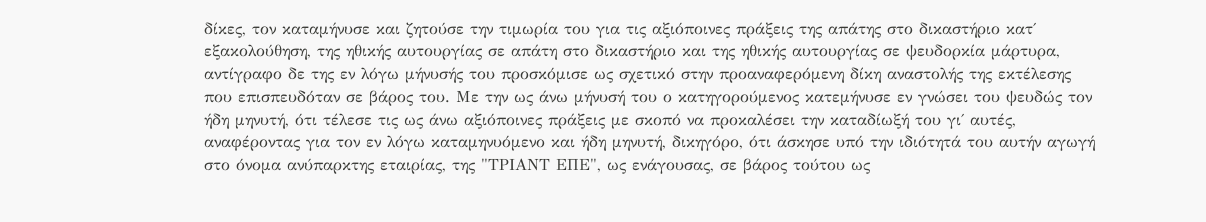δίκες, τον καταμήνυσε και ζητούσε την τιμωρία του για τις αξιόποινες πράξεις της απάτης στο δικαστήριο κατ΄ εξακολούθηση, της ηθικής αυτουργίας σε απάτη στο δικαστήριο και της ηθικής αυτουργίας σε ψευδορκία μάρτυρα, αντίγραφο δε της εν λόγω μήνυσής του προσκόμισε ως σχετικό στην προαναφερόμενη δίκη αναστολής της εκτέλεσης που επισπευδόταν σε βάρος του. Με την ως άνω μήνυσή του ο κατηγορούμενος κατεμήνυσε εν γνώσει του ψευδώς τον ήδη μηνυτή, ότι τέλεσε τις ως άνω αξιόποινες πράξεις με σκοπό να προκαλέσει την καταδίωξή του γι΄ αυτές, αναφέροντας για τον εν λόγω καταμηνυόμενο και ήδη μηνυτή, δικηγόρο, ότι άσκησε υπό την ιδιότητά του αυτήν αγωγή στο όνομα ανύπαρκτης εταιρίας, της "ΤΡΙΑΝΤ ΕΠΕ", ως ενάγουσας, σε βάρος τούτου ως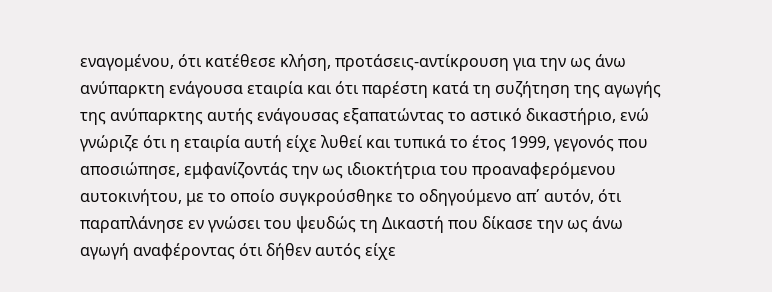εναγομένου, ότι κατέθεσε κλήση, προτάσεις-αντίκρουση για την ως άνω ανύπαρκτη ενάγουσα εταιρία και ότι παρέστη κατά τη συζήτηση της αγωγής της ανύπαρκτης αυτής ενάγουσας εξαπατώντας το αστικό δικαστήριο, ενώ γνώριζε ότι η εταιρία αυτή είχε λυθεί και τυπικά το έτος 1999, γεγονός που αποσιώπησε, εμφανίζοντάς την ως ιδιοκτήτρια του προαναφερόμενου αυτοκινήτου, με το οποίο συγκρούσθηκε το οδηγούμενο απ΄ αυτόν, ότι παραπλάνησε εν γνώσει του ψευδώς τη Δικαστή που δίκασε την ως άνω αγωγή αναφέροντας ότι δήθεν αυτός είχε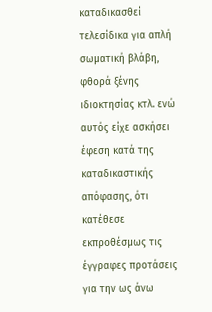καταδικασθεί τελεσίδικα για απλή σωματική βλάβη, φθορά ξένης ιδιοκτησίας κτλ. ενώ αυτός είχε ασκήσει έφεση κατά της καταδικαστικής απόφασης, ότι κατέθεσε εκπροθέσμως τις έγγραφες προτάσεις για την ως άνω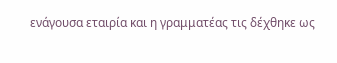ενάγουσα εταιρία και η γραμματέας τις δέχθηκε ως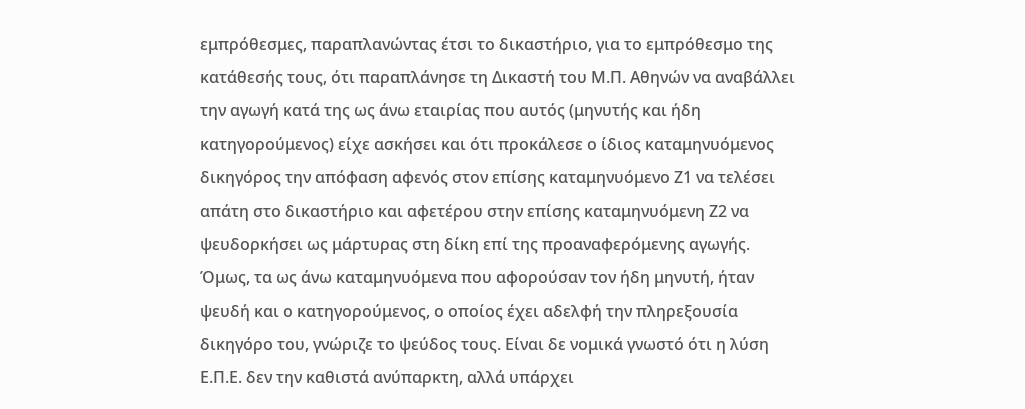εμπρόθεσμες, παραπλανώντας έτσι το δικαστήριο, για το εμπρόθεσμο της κατάθεσής τους, ότι παραπλάνησε τη Δικαστή του Μ.Π. Αθηνών να αναβάλλει την αγωγή κατά της ως άνω εταιρίας που αυτός (μηνυτής και ήδη κατηγορούμενος) είχε ασκήσει και ότι προκάλεσε ο ίδιος καταμηνυόμενος δικηγόρος την απόφαση αφενός στον επίσης καταμηνυόμενο Ζ1 να τελέσει απάτη στο δικαστήριο και αφετέρου στην επίσης καταμηνυόμενη Ζ2 να ψευδορκήσει ως μάρτυρας στη δίκη επί της προαναφερόμενης αγωγής. Όμως, τα ως άνω καταμηνυόμενα που αφορούσαν τον ήδη μηνυτή, ήταν ψευδή και ο κατηγορούμενος, ο οποίος έχει αδελφή την πληρεξουσία δικηγόρο του, γνώριζε το ψεύδος τους. Είναι δε νομικά γνωστό ότι η λύση Ε.Π.Ε. δεν την καθιστά ανύπαρκτη, αλλά υπάρχει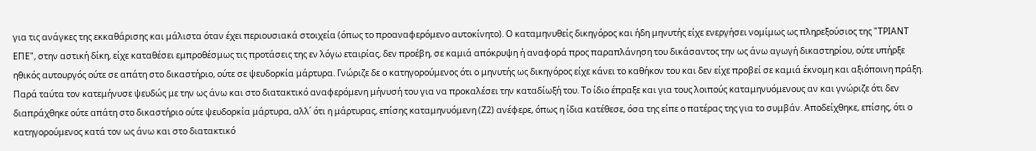για τις ανάγκες της εκκαθάρισης και μάλιστα όταν έχει περιουσιακά στοιχεία (όπως το προαναφερόμενο αυτοκίνητο). Ο καταμηνυθείς δικηγόρος και ήδη μηνυτής είχε ενεργήσει νομίμως ως πληρεξούσιος της "ΤΡΙΑΝΤ ΕΠΕ", στην αστική δίκη, είχε καταθέσει εμπροθέσμως τις προτάσεις της εν λόγω εταιρίας, δεν προέβη, σε καμιά απόκρυψη ή αναφορά προς παραπλάνηση του δικάσαντος την ως άνω αγωγή δικαστηρίου, ούτε υπήρξε ηθικός αυτουργός ούτε σε απάτη στο δικαστήριο, ούτε σε ψευδορκία μάρτυρα. Γνώριζε δε ο κατηγορούμενος ότι ο μηνυτής ως δικηγόρος είχε κάνει το καθήκον του και δεν είχε προβεί σε καμιά έκνομη και αξιόποινη πράξη. Παρά ταύτα τον κατεμήνυσε ψευδώς με την ως άνω και στο διατακτικό αναφερόμενη μήνυσή του για να προκαλέσει την καταδίωξή του. Το ίδιο έπραξε και για τους λοιπούς καταμηνυόμενους αν και γνώριζε ότι δεν διαπράχθηκε ούτε απάτη στο δικαστήριο ούτε ψευδορκία μάρτυρα, αλλ΄ ότι η μάρτυρας, επίσης καταμηνυόμενη (Ζ2) ανέφερε, όπως η ίδια κατέθεσε, όσα της είπε ο πατέρας της για το συμβάν. Αποδείχθηκε, επίσης, ότι ο κατηγορούμενος κατά τον ως άνω και στο διατακτικό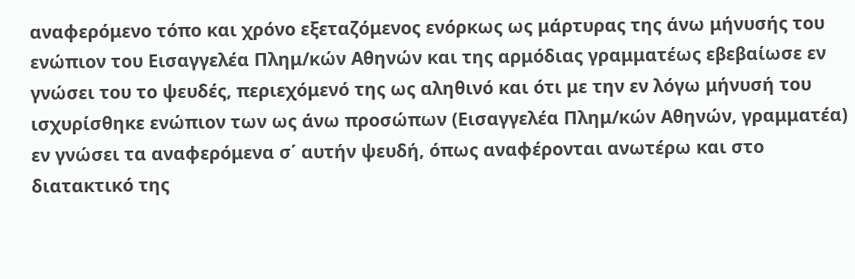αναφερόμενο τόπο και χρόνο εξεταζόμενος ενόρκως ως μάρτυρας της άνω μήνυσής του ενώπιον του Εισαγγελέα Πλημ/κών Αθηνών και της αρμόδιας γραμματέως εβεβαίωσε εν γνώσει του το ψευδές, περιεχόμενό της ως αληθινό και ότι με την εν λόγω μήνυσή του ισχυρίσθηκε ενώπιον των ως άνω προσώπων (Εισαγγελέα Πλημ/κών Αθηνών, γραμματέα) εν γνώσει τα αναφερόμενα σ΄ αυτήν ψευδή, όπως αναφέρονται ανωτέρω και στο διατακτικό της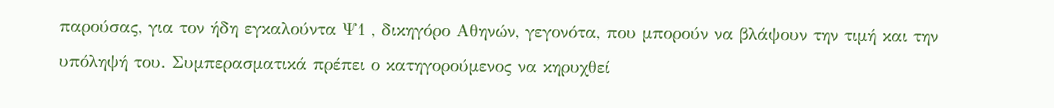παρούσας, για τον ήδη εγκαλούντα Ψ1 , δικηγόρο Αθηνών, γεγονότα, που μπορούν να βλάψουν την τιμή και την υπόληψή του. Συμπερασματικά πρέπει ο κατηγορούμενος να κηρυχθεί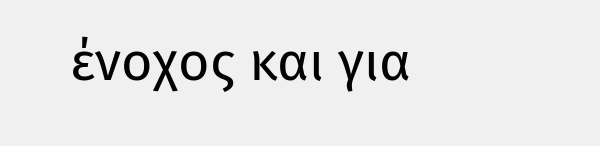ένοχος και για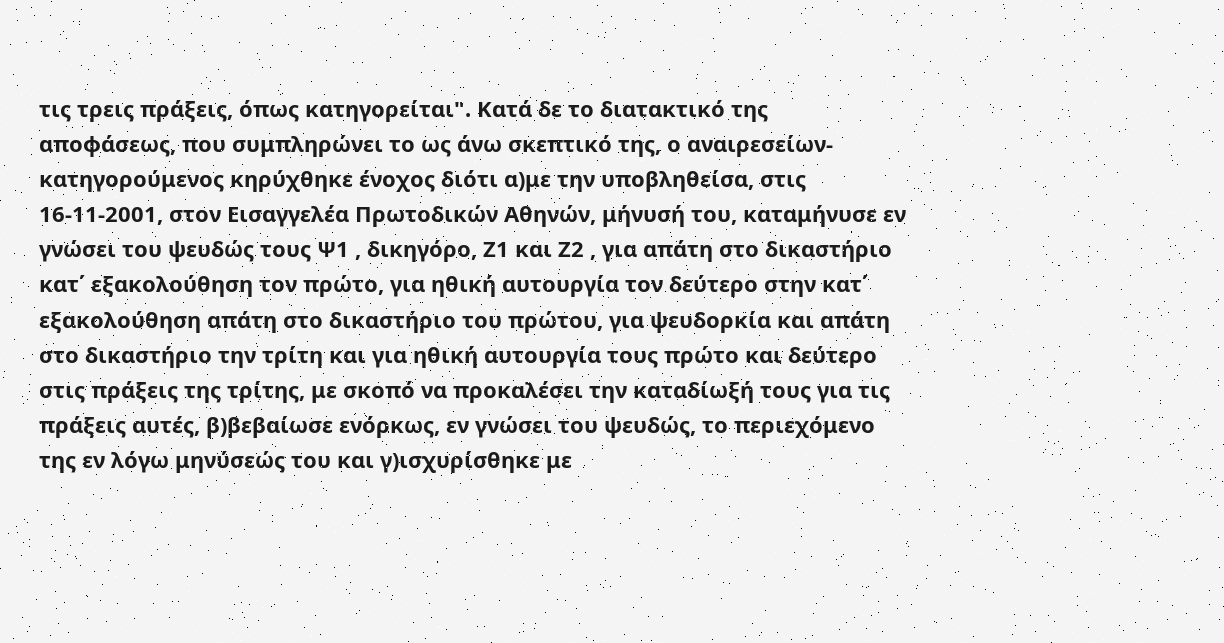τις τρεις πράξεις, όπως κατηγορείται". Κατά δε το διατακτικό της αποφάσεως, που συμπληρώνει το ως άνω σκεπτικό της, ο αναιρεσείων-κατηγορούμενος κηρύχθηκε ένοχος διότι α)με την υποβληθείσα, στις 16-11-2001, στον Εισαγγελέα Πρωτοδικών Αθηνών, μήνυσή του, καταμήνυσε εν γνώσει του ψευδώς τους Ψ1 , δικηγόρο, Ζ1 και Ζ2 , για απάτη στο δικαστήριο κατ΄ εξακολούθηση τον πρώτο, για ηθική αυτουργία τον δεύτερο στην κατ΄ εξακολούθηση απάτη στο δικαστήριο του πρώτου, για ψευδορκία και απάτη στο δικαστήριο την τρίτη και για ηθική αυτουργία τους πρώτο και δεύτερο στις πράξεις της τρίτης, με σκοπό να προκαλέσει την καταδίωξή τους για τις πράξεις αυτές, β)βεβαίωσε ενόρκως, εν γνώσει του ψευδώς, το περιεχόμενο της εν λόγω μηνύσεώς του και γ)ισχυρίσθηκε με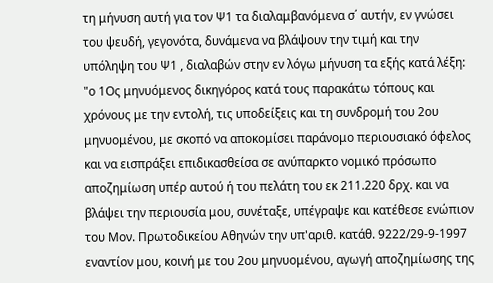τη μήνυση αυτή για τον Ψ1 τα διαλαμβανόμενα σ΄ αυτήν, εν γνώσει του ψευδή, γεγονότα, δυνάμενα να βλάψουν την τιμή και την υπόληψη του Ψ1 , διαλαβών στην εν λόγω μήνυση τα εξής κατά λέξη: "ο 1Ος μηνυόμενος δικηγόρος κατά τους παρακάτω τόπους και χρόνους με την εντολή, τις υποδείξεις και τη συνδρομή του 2ου μηνυομένου, με σκοπό να αποκομίσει παράνομο περιουσιακό όφελος και να εισπράξει επιδικασθείσα σε ανύπαρκτο νομικό πρόσωπο αποζημίωση υπέρ αυτού ή του πελάτη του εκ 211.220 δρχ. και να βλάψει την περιουσία μου, συνέταξε, υπέγραψε και κατέθεσε ενώπιον του Μον. Πρωτοδικείου Αθηνών την υπ'αριθ. κατάθ. 9222/29-9-1997 εναντίον μου, κοινή με του 2ου μηνυομένου, αγωγή αποζημίωσης της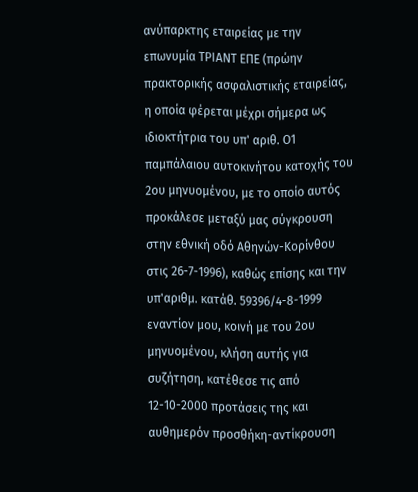ανύπαρκτης εταιρείας με την επωνυμία ΤΡΙΑΝΤ ΕΠΕ (πρώην πρακτορικής ασφαλιστικής εταιρείας, η οποία φέρεται μέχρι σήμερα ως ιδιοκτήτρια του υπ' αριθ. Ο1 παμπάλαιου αυτοκινήτου κατοχής του 2ου μηνυομένου, με το οποίο αυτός προκάλεσε μεταξύ μας σύγκρουση στην εθνική οδό Αθηνών-Κορίνθου στις 26-7-1996), καθώς επίσης και την υπ'αριθμ. κατάθ. 59396/4-8-1999 εναντίον μου, κοινή με του 2ου μηνυομένου, κλήση αυτής για συζήτηση, κατέθεσε τις από 12-10-2000 προτάσεις της και αυθημερόν προσθήκη-αντίκρουση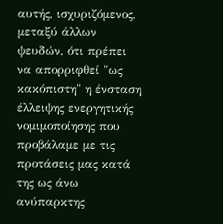αυτής, ισχυριζόμενος, μεταξύ άλλων ψευδών, ότι πρέπει να απορριφθεί "ως κακόπιστη" η ένσταση έλλειψης ενεργητικής νομιμοποίησης που προβάλαμε με τις προτάσεις μας κατά της ως άνω ανύπαρκτης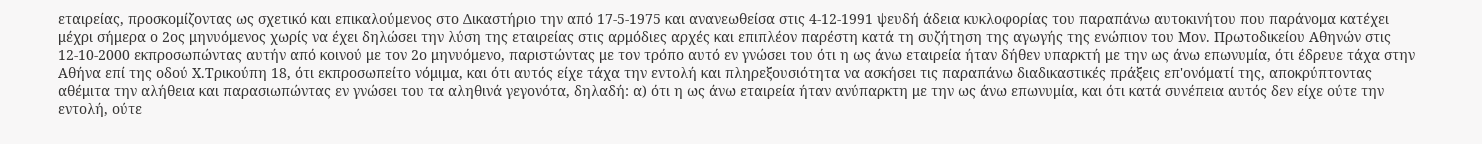εταιρείας, προσκομίζοντας ως σχετικό και επικαλούμενος στο Δικαστήριο την από 17-5-1975 και ανανεωθείσα στις 4-12-1991 ψευδή άδεια κυκλοφορίας του παραπάνω αυτοκινήτου που παράνομα κατέχει μέχρι σήμερα ο 2ος μηνυόμενος χωρίς να έχει δηλώσει την λύση της εταιρείας στις αρμόδιες αρχές και επιπλέον παρέστη κατά τη συζήτηση της αγωγής της ενώπιον του Μον. Πρωτοδικείου Αθηνών στις 12-10-2000 εκπροσωπώντας αυτήν από κοινού με τον 2ο μηνυόμενο, παριστώντας με τον τρόπο αυτό εν γνώσει του ότι η ως άνω εταιρεία ήταν δήθεν υπαρκτή με την ως άνω επωνυμία, ότι έδρευε τάχα στην Αθήνα επί της οδού Χ.Τρικούπη 18, ότι εκπροσωπείτο νόμιμα, και ότι αυτός είχε τάχα την εντολή και πληρεξουσιότητα να ασκήσει τις παραπάνω διαδικαστικές πράξεις επ'ονόματί της, αποκρύπτοντας αθέμιτα την αλήθεια και παρασιωπώντας εν γνώσει του τα αληθινά γεγονότα, δηλαδή: α) ότι η ως άνω εταιρεία ήταν ανύπαρκτη με την ως άνω επωνυμία, και ότι κατά συνέπεια αυτός δεν είχε ούτε την εντολή, ούτε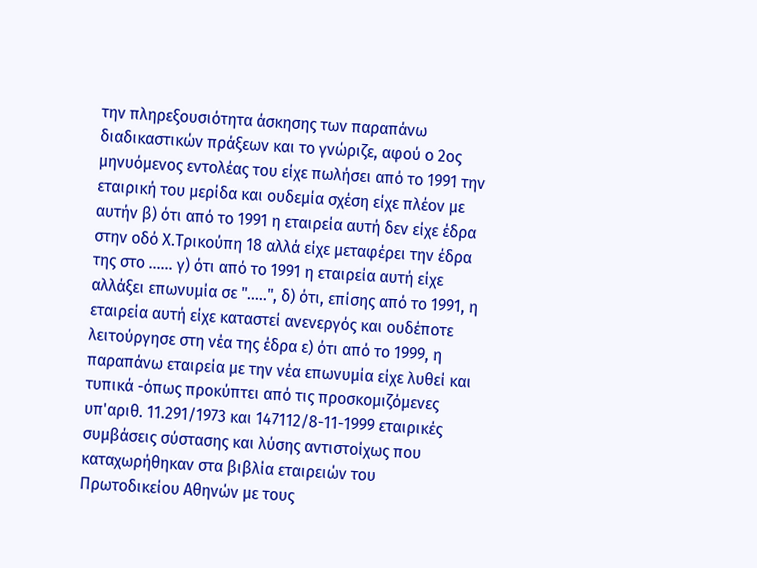την πληρεξουσιότητα άσκησης των παραπάνω διαδικαστικών πράξεων και το γνώριζε, αφού ο 2ος μηνυόμενος εντολέας του είχε πωλήσει από το 1991 την εταιρική του μερίδα και ουδεμία σχέση είχε πλέον με αυτήν β) ότι από το 1991 η εταιρεία αυτή δεν είχε έδρα στην οδό Χ.Τρικούπη 18 αλλά είχε μεταφέρει την έδρα της στο ...... γ) ότι από το 1991 η εταιρεία αυτή είχε αλλάξει επωνυμία σε ".....", δ) ότι, επίσης από το 1991, η εταιρεία αυτή είχε καταστεί ανενεργός και ουδέποτε λειτούργησε στη νέα της έδρα ε) ότι από το 1999, η παραπάνω εταιρεία με την νέα επωνυμία είχε λυθεί και τυπικά -όπως προκύπτει από τις προσκομιζόμενες υπ'αριθ. 11.291/1973 και 147112/8-11-1999 εταιρικές συμβάσεις σύστασης και λύσης αντιστοίχως που καταχωρήθηκαν στα βιβλία εταιρειών του Πρωτοδικείου Αθηνών με τους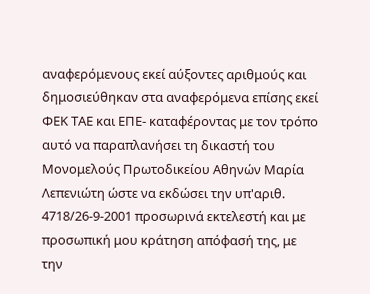αναφερόμενους εκεί αύξοντες αριθμούς και δημοσιεύθηκαν στα αναφερόμενα επίσης εκεί ΦΕΚ ΤΑΕ και ΕΠΕ- καταφέροντας με τον τρόπο αυτό να παραπλανήσει τη δικαστή του Μονομελούς Πρωτοδικείου Αθηνών Μαρία Λεπενιώτη ώστε να εκδώσει την υπ'αριθ. 4718/26-9-2001 προσωρινά εκτελεστή και με προσωπική μου κράτηση απόφασή της, με την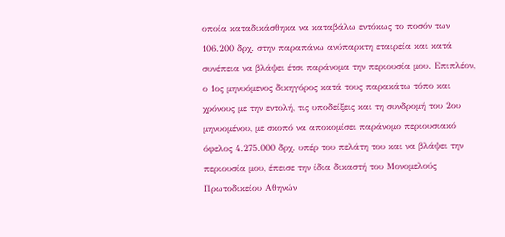οποία καταδικάσθηκα να καταβάλω εντόκως το ποσόν των 106.200 δρχ. στην παραπάνω ανύπαρκτη εταιρεία και κατά συνέπεια να βλάψει έτσι παράνομα την περιουσία μου. Επιπλέον, ο 1ος μηνυόμενος δικηγόρος κατά τους παρακάτω τόπο και χρόνους με την εντολή, τις υποδείξεις και τη συνδρομή του 2ου μηνυομένου, με σκοπό να αποκομίσει παράνομο περιουσιακό όφελος 4.275.000 δρχ. υπέρ του πελάτη του και να βλάψει την περιουσία μου, έπεισε την ίδια δικαστή του Μονομελούς Πρωτοδικείου Αθηνών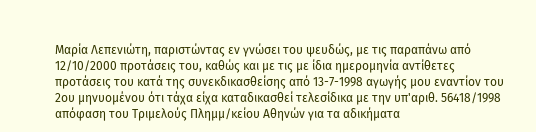Μαρία Λεπενιώτη, παριστώντας εν γνώσει του ψευδώς, με τις παραπάνω από 12/10/2000 προτάσεις του, καθώς και με τις με ίδια ημερομηνία αντίθετες προτάσεις του κατά της συνεκδικασθείσης από 13-7-1998 αγωγής μου εναντίον του 2ου μηνυομένου ότι τάχα είχα καταδικασθεί τελεσίδικα με την υπ'αριθ. 56418/1998 απόφαση του Τριμελούς Πλημμ/κείου Αθηνών για τα αδικήματα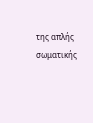της απλής σωματικής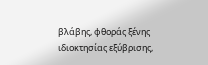βλάβης, φθοράς ξένης ιδιοκτησίας εξύβρισης,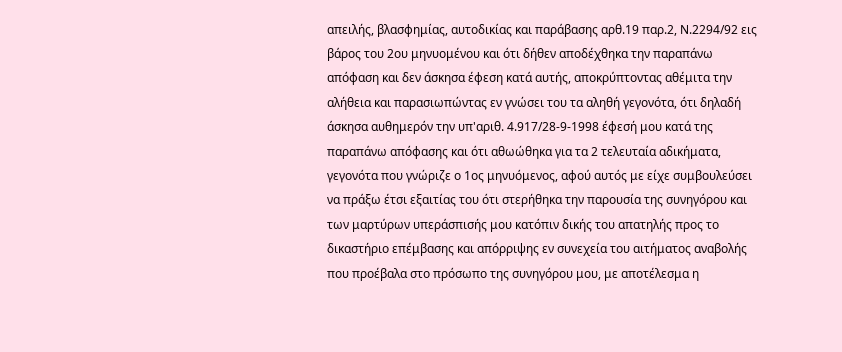απειλής, βλασφημίας, αυτοδικίας και παράβασης αρθ.19 παρ.2, Ν.2294/92 εις βάρος του 2ου μηνυομένου και ότι δήθεν αποδέχθηκα την παραπάνω απόφαση και δεν άσκησα έφεση κατά αυτής, αποκρύπτοντας αθέμιτα την αλήθεια και παρασιωπώντας εν γνώσει του τα αληθή γεγονότα, ότι δηλαδή άσκησα αυθημερόν την υπ'αριθ. 4.917/28-9-1998 έφεσή μου κατά της παραπάνω απόφασης και ότι αθωώθηκα για τα 2 τελευταία αδικήματα, γεγονότα που γνώριζε ο 1ος μηνυόμενος, αφού αυτός με είχε συμβουλεύσει να πράξω έτσι εξαιτίας του ότι στερήθηκα την παρουσία της συνηγόρου και των μαρτύρων υπεράσπισής μου κατόπιν δικής του απατηλής προς το δικαστήριο επέμβασης και απόρριψης εν συνεχεία του αιτήματος αναβολής που προέβαλα στο πρόσωπο της συνηγόρου μου, με αποτέλεσμα η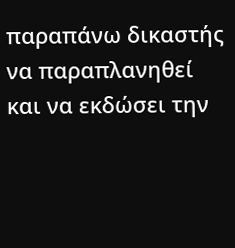παραπάνω δικαστής να παραπλανηθεί και να εκδώσει την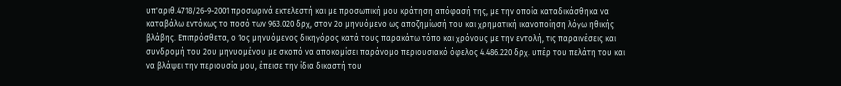υπ'αριθ.4718/26-9-2001 προσωρινά εκτελεστή και με προσωπική μου κράτηση απόφασή της, με την οποία καταδικάσθηκα να καταβάλω εντόκως το ποσό των 963.020 δρχ, στον 2ο μηνυόμενο ως αποζημίωσή του και χρηματική ικανοποίηση λόγω ηθικής βλάβης. Επιπρόσθετα, ο 1ος μηνυόμενος δικηγόρος κατά τους παρακάτω τόπο και χρόνους με την εντολή, τις παραινέσεις και συνδρομή του 2ου μηνυομένου με σκοπό να αποκομίσει παράνομο περιουσιακό όφελος 4.486.220 δρχ. υπέρ του πελάτη του και να βλάψει την περιουσία μου, έπεισε την ίδια δικαστή του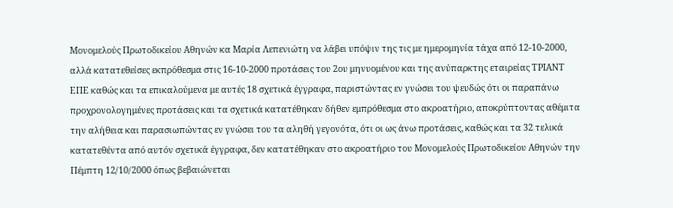Μονομελούς Πρωτοδικείου Αθηνών κα Μαρία Λεπενιώτη να λάβει υπόψιν της τις με ημερομηνία τάχα από 12-10-2000, αλλά κατατεθείσες εκπρόθεσμα στις 16-10-2000 προτάσεις του 2ου μηνυομένου και της ανύπαρκτης εταιρείας ΤΡΙΑΝΤ ΕΠΕ καθώς και τα επικαλούμενα με αυτές 18 σχετικά έγγραφα, παριστώντας εν γνώσει του ψευδώς ότι οι παραπάνω προχρονολογημένες προτάσεις και τα σχετικά κατατέθηκαν δήθεν εμπρόθεσμα στο ακροατήριο, αποκρύπτοντας αθέμιτα την αλήθεια και παρασιωπώντας εν γνώσει του τα αληθή γεγονότα, ότι οι ως άνω προτάσεις, καθώς και τα 32 τελικά κατατεθέντα από αυτόν σχετικά έγγραφα, δεν κατατέθηκαν στο ακροατήριο του Μονομελούς Πρωτοδικείου Αθηνών την Πέμπτη 12/10/2000 όπως βεβαιώνεται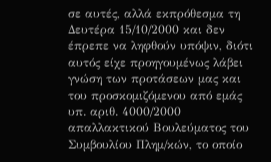σε αυτές, αλλά εκπρόθεσμα τη Δευτέρα 15/10/2000 και δεν έπρεπε να ληφθούν υπόψιν, διότι αυτός είχε προηγουμένως λάβει γνώση των προτάσεων μας και του προσκομιζόμενου από εμάς υπ. αριθ. 4000/2000 απαλλακτικού Βουλεύματος του Συμβουλίου Πλημ/κών, το οποίο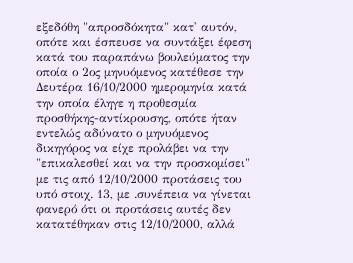εξεδόθη "απροσδόκητα" κατ' αυτόν, οπότε και έσπευσε να συντάξει έφεση κατά του παραπάνω βουλεύματος την οποία ο 2ος μηνυόμενος κατέθεσε την Δευτέρα 16/10/2000 ημερομηνία κατά την οποία έληγε η προθεσμία προσθήκης-αντίκρουσης, οπότε ήταν εντελώς αδύνατο ο μηνυόμενος δικηγόρος να είχε προλάβει να την "επικαλεσθεί και να την προσκομίσει" με τις από 12/10/2000 προτάσεις του υπό στοιχ. 13, με .συνέπεια να γίνεται φανερό ότι οι προτάσεις αυτές δεν κατατέθηκαν στις 12/10/2000, αλλά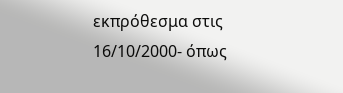εκπρόθεσμα στις 16/10/2000- όπως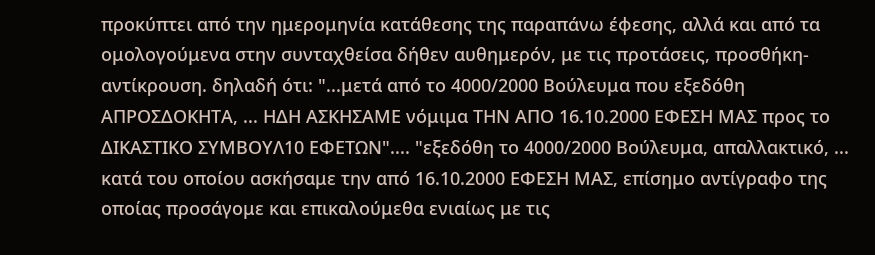προκύπτει από την ημερομηνία κατάθεσης της παραπάνω έφεσης, αλλά και από τα ομολογούμενα στην συνταχθείσα δήθεν αυθημερόν, με τις προτάσεις, προσθήκη-αντίκρουση. δηλαδή ότι: "...μετά από το 4000/2000 Βούλευμα που εξεδόθη ΑΠΡΟΣΔΟΚΗΤΑ, ... ΗΔΗ ΑΣΚΗΣΑΜΕ νόμιμα ΤΗΝ ΑΠΟ 16.10.2000 ΕΦΕΣΗ ΜΑΣ προς το ΔΙΚΑΣΤΙΚΟ ΣΥΜΒΟΥΛ10 ΕΦΕΤΩΝ".... "εξεδόθη το 4000/2000 Βούλευμα, απαλλακτικό, ... κατά του οποίου ασκήσαμε την από 16.10.2000 ΕΦΕΣΗ ΜΑΣ, επίσημο αντίγραφο της οποίας προσάγομε και επικαλούμεθα ενιαίως με τις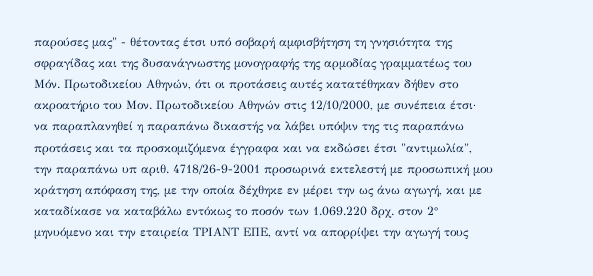παρούσες μας" - θέτοντας έτσι υπό σοβαρή αμφισβήτηση τη γνησιότητα της σφραγίδας και της δυσανάγνωστης μονογραφής της αρμοδίας γραμματέως του Μόν. Πρωτοδικείου Αθηνών, ότι οι προτάσεις αυτές κατατέθηκαν δήθεν στο ακροατήριο του Μον. Πρωτοδικείου Αθηνών στις 12/10/2000, με συνέπεια έτσι· να παραπλανηθεί η παραπάνω δικαστής να λάβει υπόψιν της τις παραπάνω προτάσεις και τα προσκομιζόμενα έγγραφα και να εκδώσει έτσι "αντιμωλία", την παραπάνω υπ αριθ. 4718/26-9-2001 προσωρινά εκτελεστή με προσωπική μου κράτηση απόφαση της, με την οποία δέχθηκε εν μέρει την ως άνω αγωγή, και με καταδίκασε να καταβάλω εντόκως το ποσόν των 1.069.220 δρχ. στον 2° μηνυόμενο και την εταιρεία ΤΡΙΑΝΤ ΕΠΕ, αντί να απορρίψει την αγωγή τους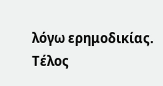λόγω ερημοδικίας. Τέλος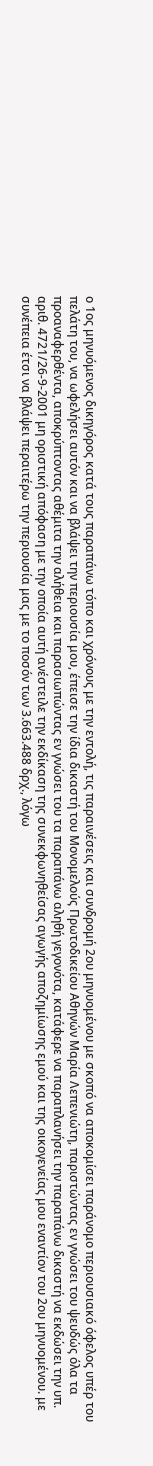ο 1ος μηνυόμενος δικηγόρος κατά τους παραπάνω τόπο και χρόνους με την εντολή, τις παραινέσεις και συνδρομή 2ου μηνυομένου με σκοπό να αποκομίσει παράνομο περιουσιακό όφελος υπέρ του πελάτη του, να ωφελήσει αυτόν και να βλάψει την περιουσία μου, έπεισε την ίδια δικαστή του Μονομελούς Πρωτοδικείου Αθηνών Μαρία Λεπενιώτη, παριστώντας εν γνώσει του ψευδώς όλα τα προαναφερθέντα, αποκρύπτοντας αθέμιτα την αλήθεια και παρασιωπώντας εν γνώσει του τα παραπάνω αληθή γεγονότα, κατάφερε να παραπλανήσει την παραπάνω δικαστή να εκδώσει την υπ. αριθ. 4721/26-9-2001 μη οριστική απόφαση με την οποία αυτή ανέστειλε την εκδίκαση της συνεκφωνηθείσας αγωγής αποζημίωσης εμού και της οικογενείας μου εναντίον του 2ου μηνυομένου. με συνέπεια έτσι να βλάψει περαιτέρω την περιουσία μας με το ποσόν των 3.663.488 δρχ., λόγω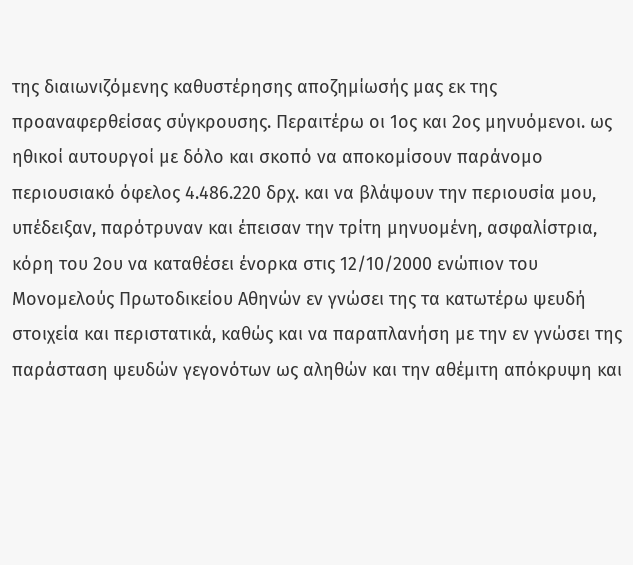της διαιωνιζόμενης καθυστέρησης αποζημίωσής μας εκ της προαναφερθείσας σύγκρουσης. Περαιτέρω οι 1ος και 2ος μηνυόμενοι. ως ηθικοί αυτουργοί με δόλο και σκοπό να αποκομίσουν παράνομο περιουσιακό όφελος 4.486.220 δρχ. και να βλάψουν την περιουσία μου, υπέδειξαν, παρότρυναν και έπεισαν την τρίτη μηνυομένη, ασφαλίστρια, κόρη του 2ου να καταθέσει ένορκα στις 12/10/2000 ενώπιον του Μονομελούς Πρωτοδικείου Αθηνών εν γνώσει της τα κατωτέρω ψευδή στοιχεία και περιστατικά, καθώς και να παραπλανήση με την εν γνώσει της παράσταση ψευδών γεγονότων ως αληθών και την αθέμιτη απόκρυψη και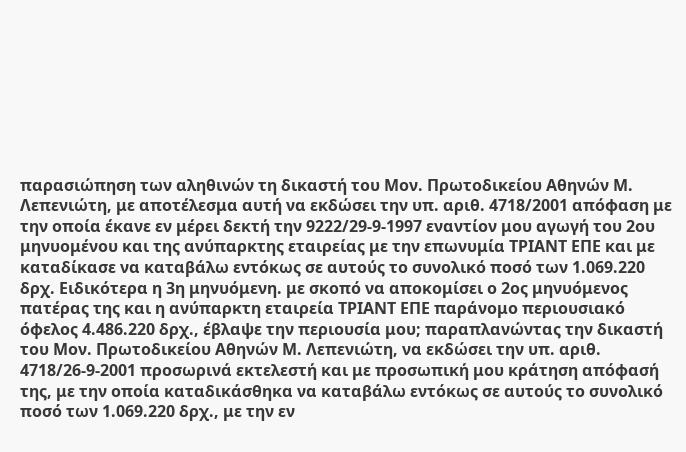παρασιώπηση των αληθινών τη δικαστή του Μον. Πρωτοδικείου Αθηνών Μ. Λεπενιώτη, με αποτέλεσμα αυτή να εκδώσει την υπ. αριθ. 4718/2001 απόφαση με την οποία έκανε εν μέρει δεκτή την 9222/29-9-1997 εναντίον μου αγωγή του 2ου μηνυομένου και της ανύπαρκτης εταιρείας με την επωνυμία ΤΡΙΑΝΤ ΕΠΕ και με καταδίκασε να καταβάλω εντόκως σε αυτούς το συνολικό ποσό των 1.069.220 δρχ. Ειδικότερα η 3η μηνυόμενη. με σκοπό να αποκομίσει ο 2ος μηνυόμενος πατέρας της και η ανύπαρκτη εταιρεία ΤΡΙΑΝΤ ΕΠΕ παράνομο περιουσιακό όφελος 4.486.220 δρχ., έβλαψε την περιουσία μου; παραπλανώντας την δικαστή του Μον. Πρωτοδικείου Αθηνών Μ. Λεπενιώτη, να εκδώσει την υπ. αριθ. 4718/26-9-2001 προσωρινά εκτελεστή και με προσωπική μου κράτηση απόφασή της, με την οποία καταδικάσθηκα να καταβάλω εντόκως σε αυτούς το συνολικό ποσό των 1.069.220 δρχ., με την εν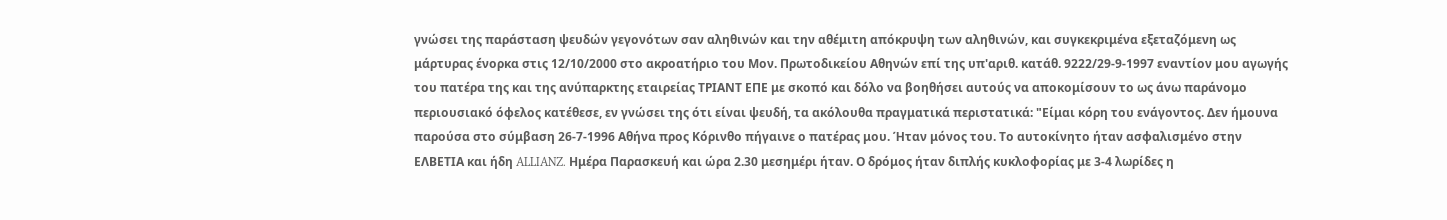γνώσει της παράσταση ψευδών γεγονότων σαν αληθινών και την αθέμιτη απόκρυψη των αληθινών, και συγκεκριμένα εξεταζόμενη ως μάρτυρας ένορκα στις 12/10/2000 στο ακροατήριο του Μον. Πρωτοδικείου Αθηνών επί της υπ'αριθ. κατάθ. 9222/29-9-1997 εναντίον μου αγωγής του πατέρα της και της ανύπαρκτης εταιρείας ΤΡΙΑΝΤ ΕΠΕ με σκοπό και δόλο να βοηθήσει αυτούς να αποκομίσουν το ως άνω παράνομο περιουσιακό όφελος κατέθεσε, εν γνώσει της ότι είναι ψευδή, τα ακόλουθα πραγματικά περιστατικά: "Είμαι κόρη του ενάγοντος. Δεν ήμουνα παρούσα στο σύμβαση 26-7-1996 Αθήνα προς Κόρινθο πήγαινε ο πατέρας μου. Ήταν μόνος του. Το αυτοκίνητο ήταν ασφαλισμένο στην ΕΛΒΕΤΙΑ και ήδη ALLIANZ. Ημέρα Παρασκευή και ώρα 2.30 μεσημέρι ήταν. Ο δρόμος ήταν διπλής κυκλοφορίας με 3-4 λωρίδες η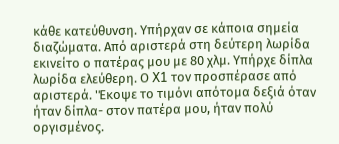κάθε κατεύθυνση. Υπήρχαν σε κάποια σημεία διαζώματα. Από αριστερά στη δεύτερη λωρίδα εκινείτο ο πατέρας μου με 80 χλμ. Υπήρχε δίπλα λωρίδα ελεύθερη. Ο X1 τον προσπέρασε από αριστερά. 'Έκοψε το τιμόνι απότομα δεξιά όταν ήταν δίπλα- στον πατέρα μου, ήταν πολύ οργισμένος.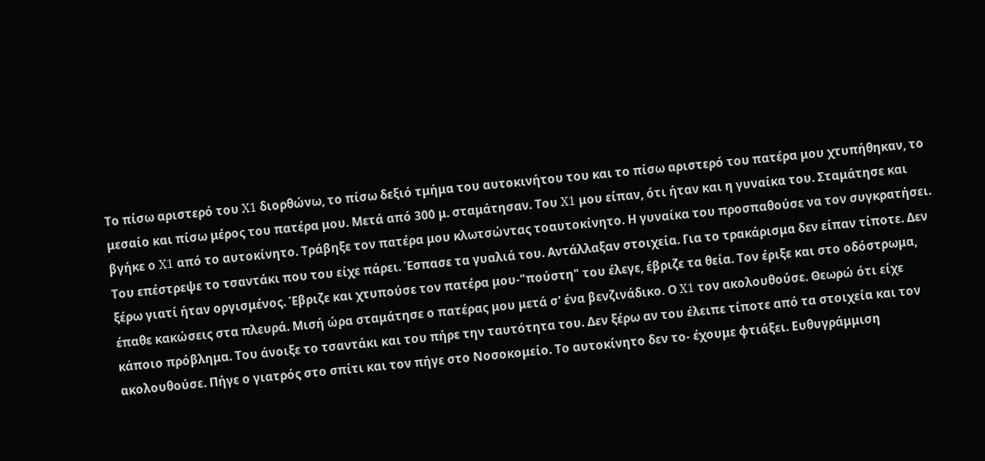Το πίσω αριστερό του X1 διορθώνω, το πίσω δεξιό τμήμα του αυτοκινήτου του και το πίσω αριστερό του πατέρα μου χτυπήθηκαν, το μεσαίο και πίσω μέρος του πατέρα μου. Μετά από 300 μ. σταμάτησαν. Του X1 μου είπαν, ότι ήταν και η γυναίκα του. Σταμάτησε και βγήκε ο X1 από το αυτοκίνητο. Τράβηξε τον πατέρα μου κλωτσώντας τοαυτοκίνητο. Η γυναίκα του προσπαθούσε να τον συγκρατήσει. Του επέστρεψε το τσαντάκι που του είχε πάρει. Έσπασε τα γυαλιά του. Αντάλλαξαν στοιχεία. Για το τρακάρισμα δεν είπαν τίποτε. Δεν ξέρω γιατί ήταν οργισμένος. Έβριζε και χτυπούσε τον πατέρα μου-"πούστη" του έλεγε, έβριζε τα θεία. Τον έριξε και στο οδόστρωμα, έπαθε κακώσεις στα πλευρά. Μισή ώρα σταμάτησε ο πατέρας μου μετά σ' ένα βενζινάδικο. Ο X1 τον ακολουθούσε. Θεωρώ ότι είχε κάποιο πρόβλημα. Του άνοιξε το τσαντάκι και του πήρε την ταυτότητα του. Δεν ξέρω αν του έλειπε τίποτε από τα στοιχεία και τον ακολουθούσε. Πήγε ο γιατρός στο σπίτι και τον πήγε στο Νοσοκομείο. Το αυτοκίνητο δεν το- έχουμε φτιάξει. Ευθυγράμμιση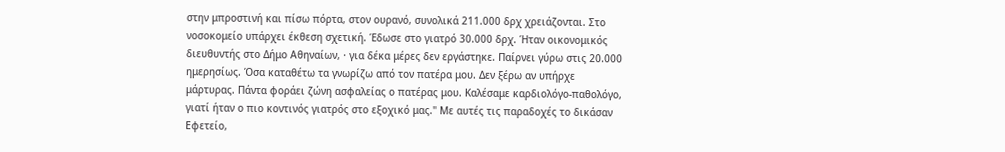στην μπροστινή και πίσω πόρτα, στον ουρανό, συνολικά 211.000 δρχ χρειάζονται. Στο νοσοκομείο υπάρχει έκθεση σχετική. Έδωσε στο γιατρό 30.000 δρχ. Ήταν οικονομικός διευθυντής στο Δήμο Αθηναίων, · για δέκα μέρες δεν εργάστηκε. Παίρνει γύρω στις 20.000 ημερησίως. Όσα καταθέτω τα γνωρίζω από τον πατέρα μου. Δεν ξέρω αν υπήρχε μάρτυρας. Πάντα φοράει ζώνη ασφαλείας ο πατέρας μου. Καλέσαμε καρδιολόγο-παθολόγο, γιατί ήταν ο πιο κοντινός γιατρός στο εξοχικό μας." Με αυτές τις παραδοχές το δικάσαν Εφετείο,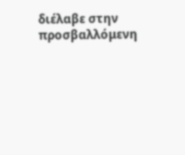διέλαβε στην προσβαλλόμενη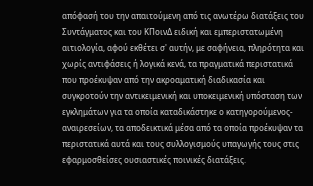απόφασή του την απαιτούμενη από τις ανωτέρω διατάξεις του Συντάγματος και του ΚΠοινΔ ειδική και εμπεριστατωμένη αιτιολογία, αφού εκθέτει σ' αυτήν, με σαφήνεια, πληρότητα και χωρίς αντιφάσεις ή λογικά κενά, τα πραγματικά περιστατικά που προέκυψαν από την ακροαματική διαδικασία και συγκροτούν την αντικειμενική και υποκειμενική υπόσταση των εγκλημάτων για τα οποία καταδικάστηκε ο κατηγορούμενος-αναιρεσείων, τα αποδεικτικά μέσα από τα οποία προέκυψαν τα περιστατικά αυτά και τους συλλογισμούς υπαγωγής τους στις εφαρμοσθείσες ουσιαστικές ποινικές διατάξεις.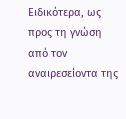Ειδικότερα, ως προς τη γνώση από τον αναιρεσείοντα της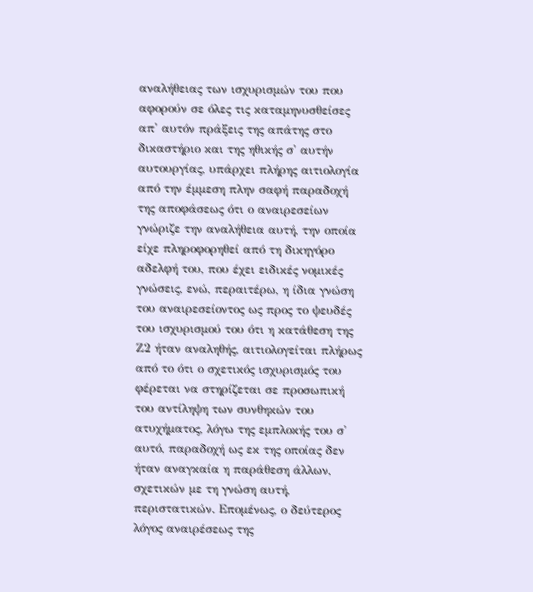αναλήθειας των ισχυρισμών του που αφορούν σε όλες τις καταμηνυσθείσες απ' αυτόν πράξεις της απάτης στο δικαστήριο και της ηθικής σ' αυτήν αυτουργίας, υπάρχει πλήρης αιτιολογία από την έμμεση πλην σαφή παραδοχή της αποφάσεως ότι ο αναιρεσείων γνώριζε την αναλήθεια αυτή, την οποία είχε πληροφορηθεί από τη δικηγόρο αδελφή του, που έχει ειδικές νομικές γνώσεις, ενώ, περαιτέρω, η ίδια γνώση του αναιρεσείοντος ως προς το ψευδές του ισχυρισμού του ότι η κατάθεση της Ζ2 ήταν αναληθής, αιτιολογείται πλήρως από το ότι ο σχετικός ισχυρισμός του φέρεται να στηρίζεται σε προσωπική του αντίληψη των συνθηκών του ατυχήματος, λόγω της εμπλοκής του σ' αυτό, παραδοχή ως εκ της οποίας δεν ήταν αναγκαία η παράθεση άλλων, σχετικών με τη γνώση αυτή, περιστατικών. Επομένως, ο δεύτερος λόγος αναιρέσεως της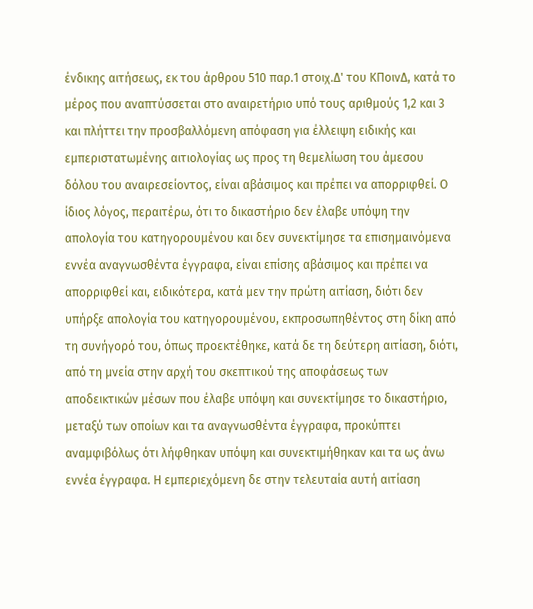ένδικης αιτήσεως, εκ του άρθρου 510 παρ.1 στοιχ.Δ' του ΚΠοινΔ, κατά το μέρος που αναπτύσσεται στο αναιρετήριο υπό τους αριθμούς 1,2 και 3 και πλήττει την προσβαλλόμενη απόφαση για έλλειψη ειδικής και εμπεριστατωμένης αιτιολογίας ως προς τη θεμελίωση του άμεσου δόλου του αναιρεσείοντος, είναι αβάσιμος και πρέπει να απορριφθεί. Ο ίδιος λόγος, περαιτέρω, ότι το δικαστήριο δεν έλαβε υπόψη την απολογία του κατηγορουμένου και δεν συνεκτίμησε τα επισημαινόμενα εννέα αναγνωσθέντα έγγραφα, είναι επίσης αβάσιμος και πρέπει να απορριφθεί και, ειδικότερα, κατά μεν την πρώτη αιτίαση, διότι δεν υπήρξε απολογία του κατηγορουμένου, εκπροσωπηθέντος στη δίκη από τη συνήγορό του, όπως προεκτέθηκε, κατά δε τη δεύτερη αιτίαση, διότι, από τη μνεία στην αρχή του σκεπτικού της αποφάσεως των αποδεικτικών μέσων που έλαβε υπόψη και συνεκτίμησε το δικαστήριο, μεταξύ των οποίων και τα αναγνωσθέντα έγγραφα, προκύπτει αναμφιβόλως ότι λήφθηκαν υπόψη και συνεκτιμήθηκαν και τα ως άνω εννέα έγγραφα. Η εμπεριεχόμενη δε στην τελευταία αυτή αιτίαση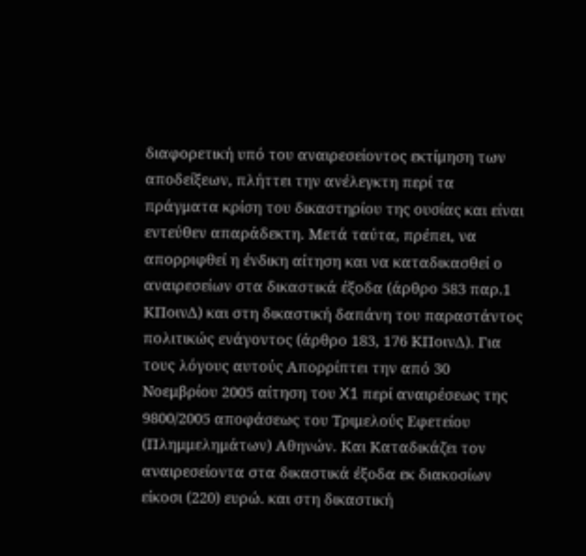διαφορετική υπό του αναιρεσείοντος εκτίμηση των αποδείξεων, πλήττει την ανέλεγκτη περί τα πράγματα κρίση του δικαστηρίου της ουσίας και είναι εντεύθεν απαράδεκτη. Μετά ταύτα, πρέπει, να απορριφθεί η ένδικη αίτηση και να καταδικασθεί ο αναιρεσείων στα δικαστικά έξοδα (άρθρο 583 παρ.1 ΚΠοινΔ) και στη δικαστική δαπάνη του παραστάντος πολιτικώς ενάγοντος (άρθρο 183, 176 ΚΠοινΔ). Για τους λόγους αυτούς Απορρίπτει την από 30 Νοεμβρίου 2005 αίτηση του X1 περί αναιρέσεως της 9800/2005 αποφάσεως του Τριμελούς Εφετείου (Πλημμελημάτων) Αθηνών. Και Καταδικάζει τον αναιρεσείοντα στα δικαστικά έξοδα εκ διακοσίων είκοσι (220) ευρώ. και στη δικαστική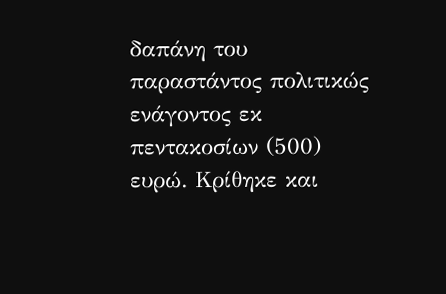δαπάνη του παραστάντος πολιτικώς ενάγοντος εκ πεντακοσίων (500) ευρώ. Κρίθηκε και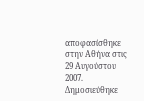αποφασίσθηκε στην Αθήνα στις 29 Αυγούστου 2007. Δημοσιεύθηκε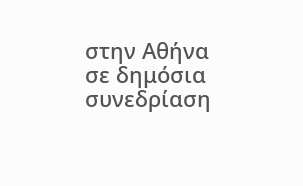στην Αθήνα σε δημόσια συνεδρίαση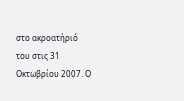στο ακροατήριό του στις 31 Οκτωβρίου 2007. Ο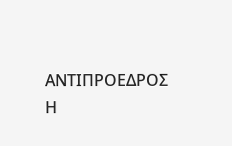ΑΝΤΙΠΡΟΕΔΡΟΣ Η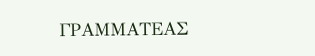ΓΡΑΜΜΑΤΕΑΣ